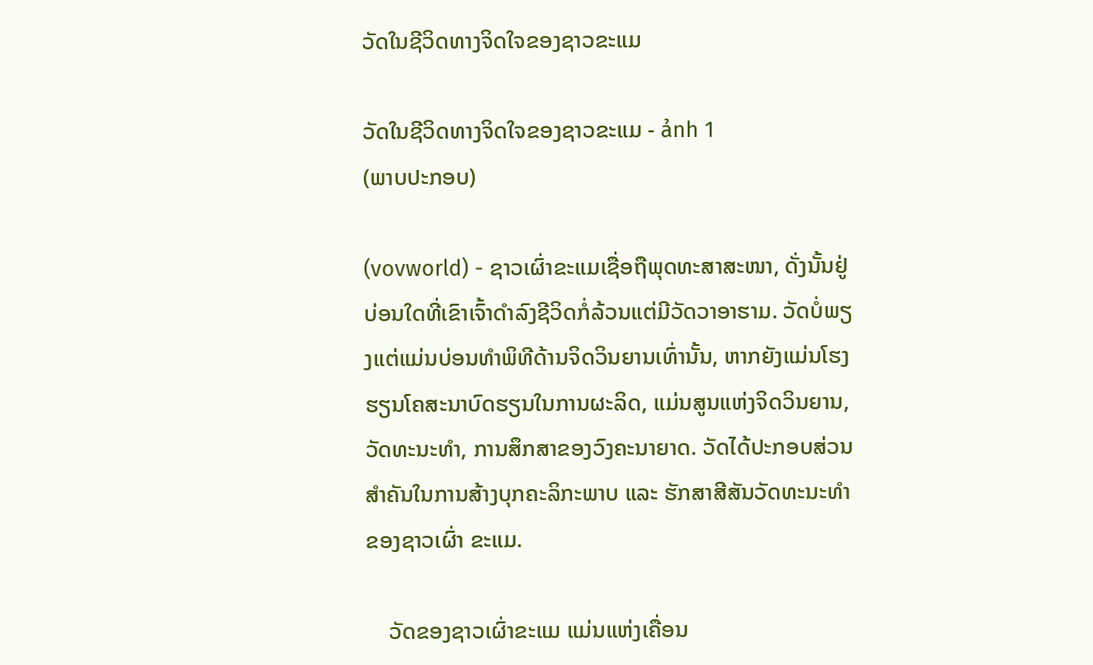ວັດໃນຊີວິດທາງຈິດໃຈຂອງຊາວຂະແມ

ວັດໃນຊີວິດທາງຈິດໃຈຂອງຊາວຂະແມ - ảnh 1
(ພາບປະກອບ)

(vovworld) - ຊາວເຜົ່າຂະແມເຊື່ອຖືພຸດທະສາສະໜາ, ດັ່ງນັ້ນຢູ່ບ່ອນໃດທີ່ເຂົາເຈົ້າດຳລົງຊີວິດກໍ່ລ້ວນແຕ່ມີວັດວາອາຮາມ. ວັດບໍ່ພຽງແຕ່ແມ່ນບ່ອນທຳພິທີດ້ານຈິດວິນຍານເທົ່ານັ້ນ, ຫາກຍັງແມ່ນໂຮງຮຽນໂຄສະນາບົດຮຽນໃນການຜະລິດ, ແມ່ນສູນແຫ່ງຈິດວິນຍານ, ວັດທະນະທຳ, ການສຶກສາຂອງວົງຄະນາຍາດ. ວັດໄດ້ປະກອບສ່ວນສຳຄັນໃນການສ້າງບຸກຄະລິກະພາບ ແລະ ຮັກສາສີສັນວັດທະນະທຳຂອງຊາວເຜົ່າ ຂະແມ.

    ວັດຂອງຊາວເຜົ່າຂະແມ ແມ່ນແຫ່ງເຄື່ອນ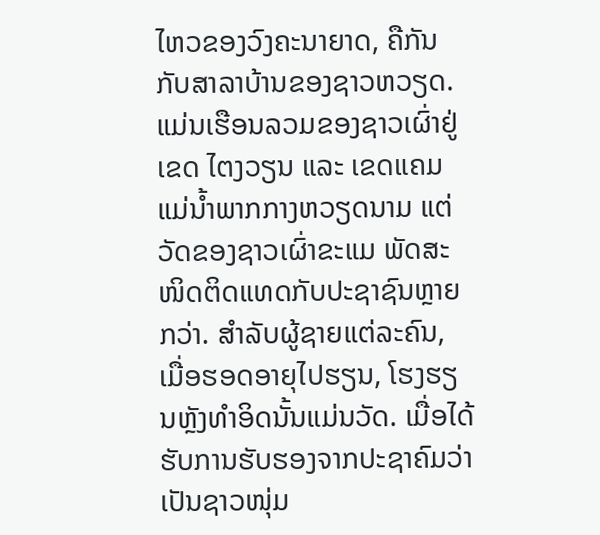ໄຫວຂອງວົງຄະນາຍາດ, ຄືກັນກັບສາລາບ້ານຂອງຊາວຫວຽດ. ແມ່ນເຮືອນລວມຂອງຊາວເຜົ່າຢູ່ເຂດ ໄຕງວຽນ ແລະ ເຂດແຄມແມ່ນ້ຳພາກກາງຫວຽດນາມ ແຕ່ວັດຂອງຊາວເຜົ່າຂະແມ ພັດສະໜິດຕິດແທດກັບປະຊາຊົນຫຼາຍກວ່າ. ສຳລັບຜູ້ຊາຍແຕ່ລະຄົນ, ເມື່ອຮອດອາຍຸໄປຮຽນ, ໂຮງຮຽນຫຼັງທຳອິດນັ້ນແມ່ນວັດ. ເມື່ອໄດ້ຮັບການຮັບຮອງຈາກປະຊາຄົມວ່າເປັນຊາວໜຸ່ມ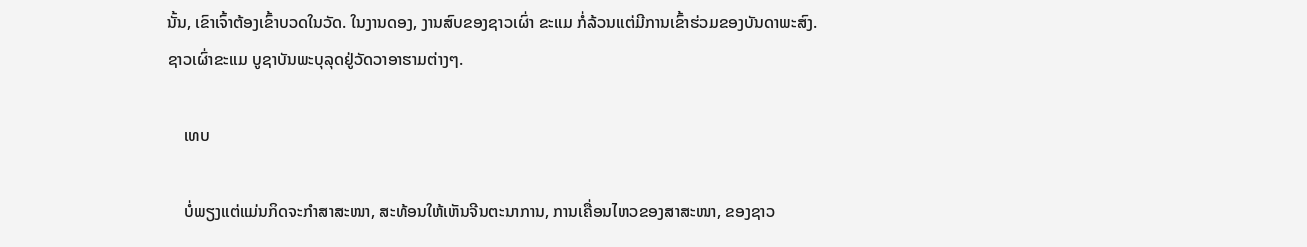ນັ້ນ, ເຂົາເຈົ້າຕ້ອງເຂົ້າບວດໃນວັດ. ໃນງານດອງ, ງານສົບຂອງຊາວເຜົ່າ ຂະແມ ກໍ່ລ້ວນແຕ່ມີການເຂົ້າຮ່ວມຂອງບັນດາພະສົງ. ຊາວເຜົ່າຂະແມ ບູຊາບັນພະບຸລຸດຢູ່ວັດວາອາຮາມຕ່າງໆ.

    ເທບ

    ບໍ່ພຽງແຕ່ແມ່ນກິດຈະກຳສາສະໜາ, ສະທ້ອນໃຫ້ເຫັນຈີນຕະນາການ, ການເຄື່ອນໄຫວຂອງສາສະໜາ, ຂອງຊາວ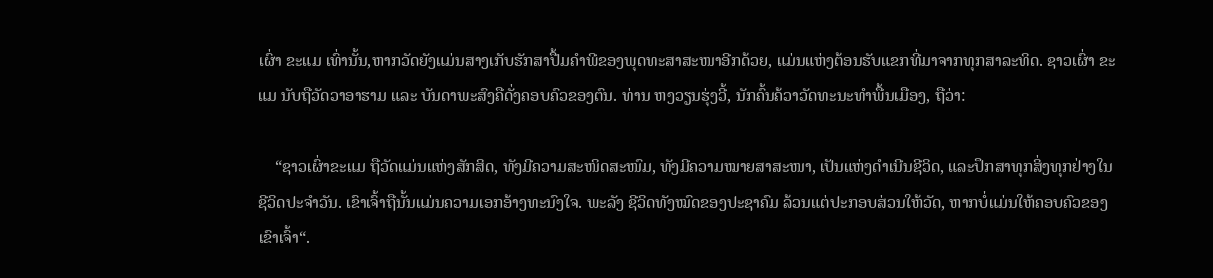ເຜົ່າ ຂະແມ ເທົ່ານັ້ນ,ຫາກວັດຍັງແມ່ນສາງເກັບຮັກສາປື້ມຄຳພີຂອງພຸດທະສາສະໜາອີກດ້ວຍ, ແມ່ນແຫ່ງຕ້ອນຮັບແຂກທີ່ມາຈາກທຸກສາລະທິດ. ຊາວເຜົ່າ ຂະແມ ນັບຖືວັດວາອາຮາມ ແລະ ບັນດາພະສົງຄືດັ່ງຄອບຄົວຂອງຕົນ. ທ່ານ ຫງວຽນຮຸ່ງວີ້, ນັກຄົ້ນຄ້ວາວັດທະນະທຳພື້ນເມືອງ, ຖືວ່າ:

    “ຊາວເຜົ່າຂະແມ ຖືວັດແມ່ນແຫ່ງສັກສິດ, ທັງມີຄວາມສະໜິດສະໜົມ, ທັງມີຄວາມໝາຍສາສະໜາ, ເປັນແຫ່ງດຳເນີນຊີວິດ, ແລະປຶກສາທຸກສິ່ງທຸກຢ່າງໃນຊີວິດປະຈຳວັນ. ເຂົາເຈົ້າຖືນັ້ນແມ່ນຄວາມເອກອ້າງທະນົງໃຈ. ພະລັງ ຊີວິດທັງໝົດຂອງປະຊາຄົມ ລ້ວນແຕ່ປະກອບສ່ວນໃຫ້ວັດ, ຫາກບໍ່ແມ່ນໃຫ້ຄອບຄົວຂອງເຂົາເຈົ້າ“.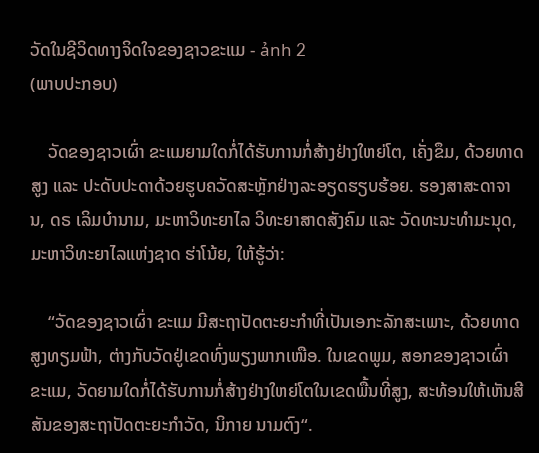ວັດໃນຊີວິດທາງຈິດໃຈຂອງຊາວຂະແມ - ảnh 2
(ພາບປະກອບ)

    ວັດຂອງຊາວເຜົ່າ ຂະແມຍາມໃດກໍ່ໄດ້ຮັບການກໍ່ສ້າງຢ່າງໃຫຍ່ໂຕ, ເຄັ່ງຂຶມ, ດ້ວຍທາດສູງ ແລະ ປະດັບປະດາດ້ວຍຮູບຄວັດສະຫຼັກຢ່າງລະອຽດຮຽບຮ້ອຍ. ຮອງສາສະດາຈານ, ດຣ ເລິມບ໋ານາມ, ມະຫາວິທະຍາໄລ ວິທະຍາສາດສັງຄົມ ແລະ ວັດທະນະທຳມະນຸດ, ມະຫາວິທະຍາໄລແຫ່ງຊາດ ຮ່າໂນ້ຍ, ໃຫ້ຮູ້ວ່າ:

    “ວັດຂອງຊາວເຜົ່າ ຂະແມ ມີສະຖາປັດຕະຍະກຳທີ່ເປັນເອກະລັກສະເພາະ, ດ້ວຍທາດສູງທຽມຟ້າ, ຕ່າງກັບວັດຢູ່ເຂດທົ່ງພຽງພາກເໜືອ. ໃນເຂດພູມ, ສອກຂອງຊາວເຜົ່າ ຂະແມ, ວັດຍາມໃດກໍ່ໄດ້ຮັບການກໍ່ສ້າງຢ່າງໃຫຍ່ໂຕໃນເຂດພື້ນທີ່ສູງ, ສະທ້ອນໃຫ້ເຫັນສີສັນຂອງສະຖາປັດຕະຍະກຳວັດ, ນິກາຍ ນາມຕົງ“.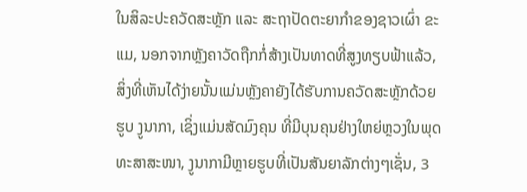ໃນສິລະປະຄວັດສະຫຼັກ ແລະ ສະຖາປັດຕະຍາກຳຂອງຊາວເຜົ່າ ຂະແມ, ນອກຈາກຫຼັງຄາວັດຖືກກໍ່ສ້າງເປັນທາດທີ່ສູງທຽບຟ້າແລ້ວ, ສິ່ງທີ່ເຫັນໄດ້ງ່າຍນັ້ນແມ່ນຫຼັງຄາຍັງໄດ້ຮັບການຄວັດສະຫຼັກດ້ວຍຮູບ ງູນາກາ, ເຊິ່ງແມ່ນສັດມົງຄຸນ ທີ່ມີບຸນຄຸນຢ່າງໃຫຍ່ຫຼວງໃນພຸດທະສາສະໜາ, ງູນາກາມີຫຼາຍຮູບທີ່ເປັນສັນຍາລັກຕ່າງໆເຊັ່ນ, 3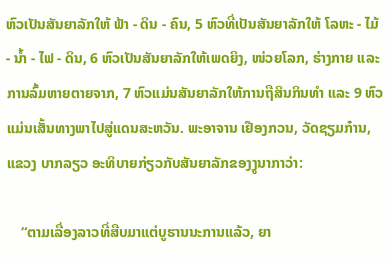ຫົວເປັນສັນຍາລັກໃຫ້ ຟ້າ - ດິນ - ຄົນ, 5 ຫົວທີ່ເປັນສັນຍາລັກໃຫ້ ໂລຫະ - ໄມ້ - ນ້ຳ - ໄຟ - ດິນ, 6 ຫົວເປັນສັນຍາລັກໃຫ້ເພດຍິງ, ໜ່ວຍໂລກ, ຮ່າງກາຍ ແລະ ການລົ້ມຫາຍຕາຍຈາກ, 7 ຫົວແມ່ນສັນຍາລັກໃຫ້ການຖືສິນກິນທໍາ ແລະ 9 ຫົວ ແມ່ນເສັ້ນທາງພາໄປສູ່ແດນສະຫວັນ. ພະອາຈານ ເຢືອງກວນ, ວັດຊຽມກ໋ານ, ແຂວງ ບາກລຽວ ອະທິບາຍກ່ຽວກັບສັນຍາລັກຂອງງູນາກາວ່າ:

    “ຕາມເລື່ອງລາວທີ່ສືບມາແຕ່ບູຮານນະການແລ້ວ, ຍາ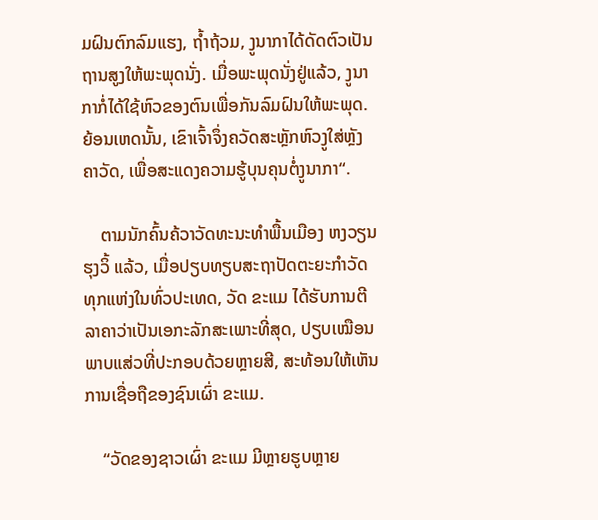ມຝົນຕົກລົມແຮງ, ຖ້ຳຖ້ວມ, ງູນາກາໄດ້ດັດຕົວເປັນຖານສູງໃຫ້ພະພຸດນັ່ງ. ເມື່ອພະພຸດນັ່ງຢູ່ແລ້ວ, ງູນາກາກໍ່ໄດ້ໃຊ້ຫົວຂອງຕົນເພື່ອກັນລົມຝົນໃຫ້ພະພຸດ. ຍ້ອນເຫດນັ້ນ, ເຂົາເຈົ້າຈຶ່ງຄວັດສະຫຼັກຫົວງູໃສ່ຫຼັງຄາວັດ, ເພື່ອສະແດງຄວາມຮູ້ບຸນຄຸນຕໍ່ງູນາກາ“.

    ຕາມນັກຄົ້ນຄ້ວາວັດທະນະທຳພື້ນເມືອງ ຫງວຽນຮຸງວິ້ ແລ້ວ, ເມື່ອປຽບທຽບສະຖາປັດຕະຍະກຳວັດທຸກແຫ່ງໃນທົ່ວປະເທດ, ວັດ ຂະແມ ໄດ້ຮັບການຕີລາຄາວ່າເປັນເອກະລັກສະເພາະທີ່ສຸດ, ປຽບເໝືອນພາບແສ່ວທີ່ປະກອບດ້ວຍຫຼາຍສີ, ສະທ້ອນໃຫ້ເຫັນການເຊື່ອຖືຂອງຊົນເຜົ່າ ຂະແມ.

    “ວັດຂອງຊາວເຜົ່າ ຂະແມ ມີຫຼາຍຮູບຫຼາຍ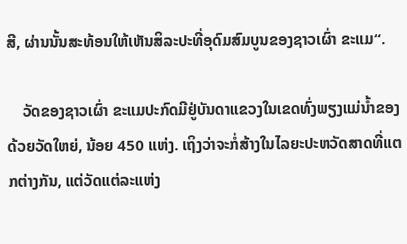ສີ, ຜ່ານນັ້ນສະທ້ອນໃຫ້ເຫັນສິລະປະທີ່ອຸດົມສົມບູນຂອງຊາວເຜົ່າ ຂະແມ“.

    ວັດຂອງຊາວເຜົ່າ ຂະແມປະກົດມີຢູ່ບັນດາແຂວງໃນເຂດທົ່ງພຽງແມ່ນ້ຳຂອງ ດ້ວຍວັດໃຫຍ່, ນ້ອຍ 450 ແຫ່ງ. ເຖິງວ່າຈະກໍ່ສ້າງໃນໄລຍະປະຫວັດສາດທີ່ແຕກຕ່າງກັນ, ແຕ່ວັດແຕ່ລະແຫ່ງ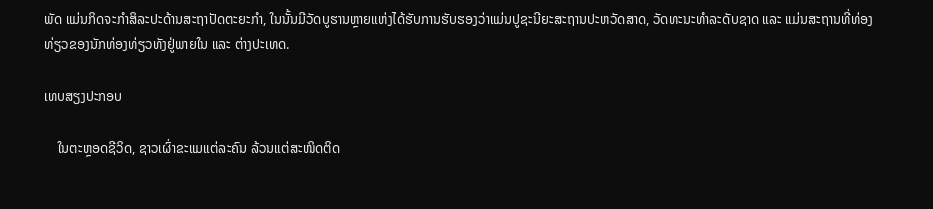ພັດ ແມ່ນກິດຈະກຳສິລະປະດ້ານສະຖາປັດຕະຍະກຳ, ໃນນັ້ນມີວັດບູຮານຫຼາຍແຫ່ງໄດ້ຮັບການຮັບຮອງວ່າແມ່ນປູຊະນີຍະສະຖານປະຫວັດສາດ, ວັດທະນະທຳລະດັບຊາດ ແລະ ແມ່ນສະຖານທີ່ທ່ອງທ່ຽວຂອງນັກທ່ອງທ່ຽວທັງຢູ່ພາຍໃນ ແລະ ຕ່າງປະເທດ.

ເທບສຽງປະກອບ

    ໃນຕະຫຼອດຊີວິດ, ຊາວເຜົ່າຂະແມແຕ່ລະຄົນ ລ້ວນແຕ່ສະໜິດຕິດ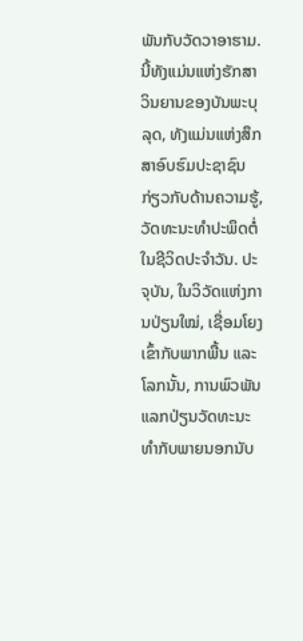ພັນກັບວັດວາອາຮາມ. ນີ້ທັງແມ່ນແຫ່ງຮັກສາວິນຍານຂອງບັນພະບຸລຸດ, ທັງແມ່ນແຫ່ງສຶກສາອົບຮົມປະຊາຊົນກ່ຽວກັບດ້ານຄວາມຮູ້, ວັດທະນະທຳປະພຶດຕໍ່ໃນຊີວິດປະຈຳວັນ. ປະຈຸບັນ, ໃນວິວັດແຫ່ງການປ່ຽນໃໝ່, ເຊື່ອມໂຍງເຂົ້າກັບພາກພື້ນ ແລະ ໂລກນັ້ນ, ການພົວພັນແລກປ່ຽນວັດທະນະທຳກັບພາຍນອກນັບ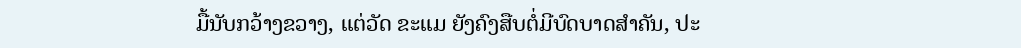ມື້ນັບກວ້າງຂວາງ, ແຕ່ວັດ ຂະແມ ຍັງຄົງສືບຕໍ່ມີບົດບາດສຳຄັນ, ປະ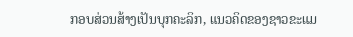ກອບສ່ວນສ້າງເປັນບຸກຄະລິກ, ແນວຄິດຂອງຊາວຂະແມ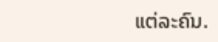ແຕ່ລະຄົນ.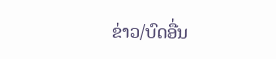ຂ່າວ/ບົດອື່ນ